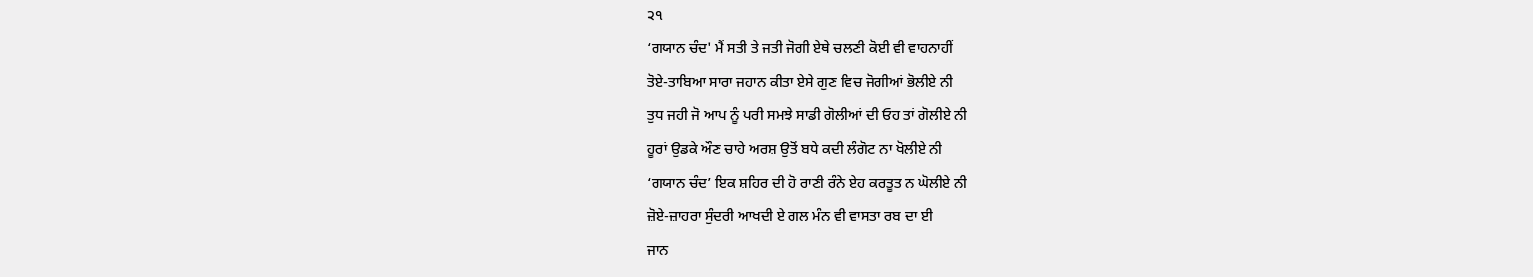੨੧
‘ਗਯਾਨ ਚੰਦ' ਮੈਂ ਸਤੀ ਤੇ ਜਤੀ ਜੋਗੀ ਏਥੇ ਚਲਣੀ ਕੋਈ ਵੀ ਵਾਹਨਾਹੀਂ
ਤੋਏ-ਤਾਬਿਆ ਸਾਰਾ ਜਹਾਨ ਕੀਤਾ ਏਸੇ ਗੁਣ ਵਿਚ ਜੋਗੀਆਂ ਭੋਲੀਏ ਨੀ
ਤੁਧ ਜਹੀ ਜੋ ਆਪ ਨੂੰ ਪਰੀ ਸਮਝੇ ਸਾਡੀ ਗੋਲੀਆਂ ਦੀ ਓਹ ਤਾਂ ਗੋਲੀਏ ਨੀ
ਹੂਰਾਂ ਉਡਕੇ ਔਣ ਚਾਹੇ ਅਰਸ਼ ਉਤੋਂ ਬਧੇ ਕਦੀ ਲੰਗੋਟ ਨਾ ਖੋਲੀਏ ਨੀ
‘ਗਯਾਨ ਚੰਦ’ ਇਕ ਸ਼ਹਿਰ ਦੀ ਹੋ ਰਾਣੀ ਰੰਨੇ ਏਹ ਕਰਤੂਤ ਨ ਘੋਲੀਏ ਨੀ
ਜ਼ੋਏ-ਜ਼ਾਹਰਾ ਸੁੰਦਰੀ ਆਖਦੀ ਏ ਗਲ ਮੰਨ ਵੀ ਵਾਸਤਾ ਰਬ ਦਾ ਈ
ਜਾਨ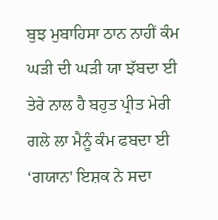ਬੁਝ ਮੁਬਾਹਿਸਾ ਠਾਨ ਨਾਹੀਂ ਕੰਮ ਘੜੀ ਦੀ ਘੜੀ ਯਾ ਝੱਬਦਾ ਈ
ਤੇਰੇ ਨਾਲ ਹੈ ਬਹੁਤ ਪ੍ਰੀਤ ਮੇਰੀ ਗਲੇ ਲਾ ਮੈਨੂੰ ਕੰਮ ਫਬਦਾ ਈ
‘ਗਯਾਨ' ਇਸ਼ਕ ਨੇ ਸਦਾ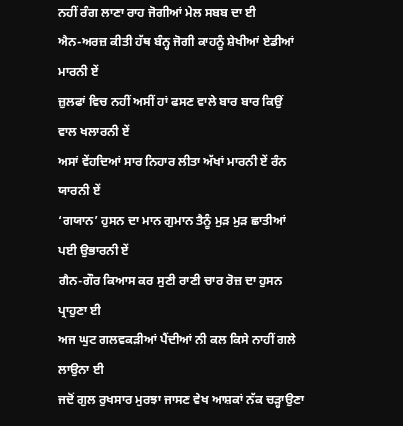ਨਹੀਂ ਰੰਗ ਲਾਣਾ ਰਾਹ ਜੋਗੀਆਂ ਮੇਲ ਸਬਬ ਦਾ ਈ
ਐਨ-ਅਰਜ਼ ਕੀਤੀ ਹੱਥ ਬੰਨ੍ਹ ਜੋਗੀ ਕਾਹਨੂੰ ਸ਼ੇਖੀਆਂ ਏਡੀਆਂ ਮਾਰਨੀ ਏਂ
ਜ਼ੁਲਫਾਂ ਵਿਚ ਨਹੀਂ ਅਸੀਂ ਹਾਂ ਫਸਣ ਵਾਲੇ ਬਾਰ ਬਾਰ ਕਿਉਂ ਵਾਲ ਖਲਾਰਨੀ ਏਂ
ਅਸਾਂ ਵੇਂਹਦਿਆਂ ਸਾਰ ਨਿਹਾਰ ਲੀਤਾ ਅੱਖਾਂ ਮਾਰਨੀ ਏਂ ਰੰਨ ਯਾਰਨੀ ਏਂ
‘ਗਯਾਨ’ ਹੁਸਨ ਦਾ ਮਾਨ ਗੁਮਾਨ ਤੈਨੂੰ ਮੁੜ ਮੁੜ ਛਾਤੀਆਂ ਪਈ ਉਭਾਰਨੀ ਏਂ
ਗੈਨ-ਗੌਰ ਕਿਆਸ ਕਰ ਸੁਣੀ ਰਾਣੀ ਚਾਰ ਰੋਜ਼ ਦਾ ਹੁਸਨ ਪ੍ਰਾਹੁਣਾ ਈ
ਅਜ ਘੁਟ ਗਲਵਕੜੀਆਂ ਪੈਂਦੀਆਂ ਨੀ ਕਲ ਕਿਸੇ ਨਾਹੀਂ ਗਲੇ ਲਾਉਨਾ ਈ
ਜਦੋਂ ਗੁਲ ਰੁਖਸਾਰ ਮੁਰਝਾ ਜਾਸਣ ਵੇਖ ਆਸ਼ਕਾਂ ਨੱਕ ਚੜ੍ਹਾਉਣਾ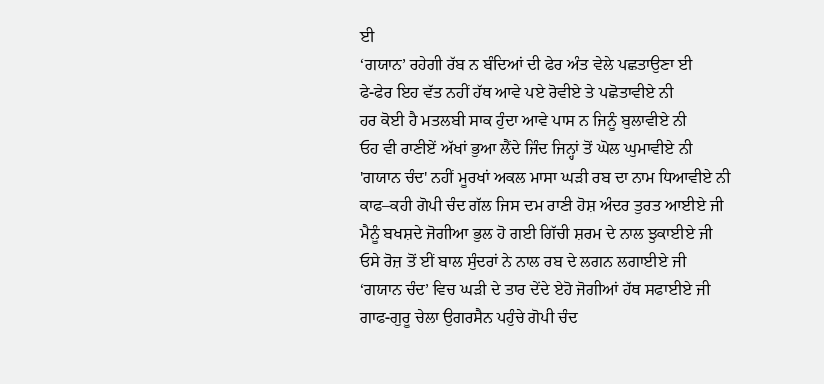ਈ
‘ਗਯਾਨ’ ਰਹੇਗੀ ਰੱਬ ਨ ਬੰਦਿਆਂ ਦੀ ਫੇਰ ਅੰਤ ਵੇਲੇ ਪਛਤਾਉਣਾ ਈ
ਫੇ-ਫੇਰ ਇਹ ਵੱਤ ਨਹੀਂ ਹੱਥ ਆਵੇ ਪਏ ਰੋਵੀਏ ਤੇ ਪਛੋਤਾਵੀਏ ਨੀ
ਹਰ ਕੋਈ ਹੈ ਮਤਲਬੀ ਸਾਕ ਹੁੰਦਾ ਆਵੇ ਪਾਸ ਨ ਜਿਨੂੰ ਬੁਲਾਵੀਏ ਨੀ
ਓਹ ਵੀ ਰਾਣੀਏਂ ਅੱਖਾਂ ਭੁਆ ਲੈਂਦੇ ਜਿੰਦ ਜਿਨ੍ਹਾਂ ਤੋਂ ਘੋਲ ਘੁਮਾਵੀਏ ਨੀ
'ਗਯਾਨ ਚੰਦ' ਨਹੀਂ ਮੂਰਖਾਂ ਅਕਲ ਮਾਸਾ ਘੜੀ ਰਬ ਦਾ ਨਾਮ ਧਿਆਵੀਏ ਨੀ
ਕਾਫ–ਕਹੀ ਗੋਪੀ ਚੰਦ ਗੱਲ ਜਿਸ ਦਮ ਰਾਣੀ ਹੋਸ਼ ਅੰਦਰ ਤੁਰਤ ਆਈਏ ਜੀ
ਮੈਨੂੰ ਬਖਸ਼ਦੇ ਜੋਗੀਆ ਭੁਲ ਹੋ ਗਈ ਗਿੱਚੀ ਸ਼ਰਮ ਦੇ ਨਾਲ ਝੁਕਾਈਏ ਜੀ
ਓਸੇ ਰੋਜ਼ ਤੋਂ ਈਂ ਬਾਲ ਸੁੰਦਰਾਂ ਨੇ ਨਾਲ ਰਬ ਦੇ ਲਗਨ ਲਗਾਈਏ ਜੀ
‘ਗਯਾਨ ਚੰਦ’ ਵਿਚ ਘੜੀ ਦੇ ਤਾਰ ਦੇਂਦੇ ਏਹੋ ਜੋਗੀਆਂ ਹੱਥ ਸਫਾਈਏ ਜੀ
ਗਾਫ-ਗੁਰੂ ਚੇਲਾ ਉਗਰਸੈਨ ਪਹੁੰਚੇ ਗੋਪੀ ਚੰਦ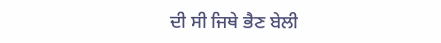ਦੀ ਸੀ ਜਿਥੇ ਭੈਣ ਬੇਲੀ